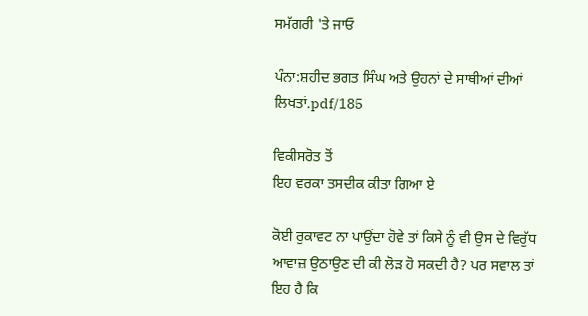ਸਮੱਗਰੀ 'ਤੇ ਜਾਓ

ਪੰਨਾ:ਸ਼ਹੀਦ ਭਗਤ ਸਿੰਘ ਅਤੇ ਉਹਨਾਂ ਦੇ ਸਾਥੀਆਂ ਦੀਆਂ ਲਿਖਤਾਂ.pdf/185

ਵਿਕੀਸਰੋਤ ਤੋਂ
ਇਹ ਵਰਕਾ ਤਸਦੀਕ ਕੀਤਾ ਗਿਆ ਏ

ਕੋਈ ਰੁਕਾਵਟ ਨਾ ਪਾਉਂਦਾ ਹੋਵੇ ਤਾਂ ਕਿਸੇ ਨੂੰ ਵੀ ਉਸ ਦੇ ਵਿਰੁੱਧ ਆਵਾਜ਼ ਉਠਾਉਣ ਦੀ ਕੀ ਲੋੜ ਹੋ ਸਕਦੀ ਹੈ? ਪਰ ਸਵਾਲ ਤਾਂ ਇਹ ਹੈ ਕਿ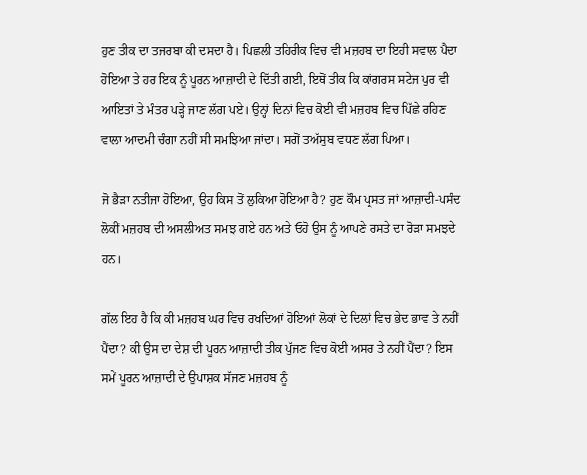ਹੁਣ ਤੀਕ ਦਾ ਤਜਰਬਾ ਕੀ ਦਸਦਾ ਹੈ। ਪਿਛਲੀ ਤਹਿਰੀਕ ਵਿਚ ਵੀ ਮਜ਼ਹਬ ਦਾ ਇਹੀ ਸਵਾਲ ਪੈਦਾ ਹੋਇਆ ਤੇ ਹਰ ਇਕ ਨੂੰ ਪੂਰਨ ਆਜ਼ਾਦੀ ਦੇ ਦਿੱਤੀ ਗਈ, ਇਥੋਂ ਤੀਕ ਕਿ ਕਾਂਗਰਸ ਸਟੇਜ ਪੁਰ ਵੀ ਆਇਤਾਂ ਤੇ ਮੰਤਰ ਪੜ੍ਹੇ ਜਾਣ ਲੱਗ ਪਏ। ਉਨ੍ਹਾਂ ਦਿਨਾਂ ਵਿਚ ਕੋਈ ਵੀ ਮਜ਼ਹਬ ਵਿਚ ਪਿੱਛੇ ਰਹਿਣ ਵਾਲਾ ਆਦਮੀ ਚੰਗਾ ਨਹੀਂ ਸੀ ਸਮਝਿਆ ਜਾਂਦਾ। ਸਗੋਂ ਤਅੱਸੁਬ ਵਧਣ ਲੱਗ ਪਿਆ।

ਜੋ ਭੈੜਾ ਨਤੀਜਾ ਹੋਇਆ, ਉਹ ਕਿਸ ਤੋਂ ਲੁਕਿਆ ਹੋਇਆ ਹੈ? ਹੁਣ ਕੌਮ ਪ੍ਰਸਤ ਜਾਂ ਆਜ਼ਾਦੀ-ਪਸੰਦ ਲੋਕੀਂ ਮਜ਼ਹਬ ਦੀ ਅਸਲੀਅਤ ਸਮਝ ਗਏ ਹਨ ਅਤੇ ਓਹੋ ਉਸ ਨੂੰ ਆਪਣੇ ਰਸਤੇ ਦਾ ਰੋੜਾ ਸਮਝਦੇ ਹਨ।

ਗੱਲ ਇਹ ਹੈ ਕਿ ਕੀ ਮਜ਼ਹਬ ਘਰ ਵਿਚ ਰਖਦਿਆਂ ਹੋਇਆਂ ਲੋਕਾਂ ਦੇ ਦਿਲਾਂ ਵਿਚ ਭੇਦ ਭਾਵ ਤੇ ਨਹੀਂ ਪੈਂਦਾ? ਕੀ ਉਸ ਦਾ ਦੇਸ਼ ਦੀ ਪੂਰਨ ਆਜ਼ਾਦੀ ਤੀਕ ਪੁੱਜਣ ਵਿਚ ਕੋਈ ਅਸਰ ਤੇ ਨਹੀਂ ਪੈਂਦਾ? ਇਸ ਸਮੇਂ ਪੂਰਨ ਆਜ਼ਾਦੀ ਦੇ ਉਪਾਸ਼ਕ ਸੱਜਣ ਮਜ਼ਹਬ ਨੂੰ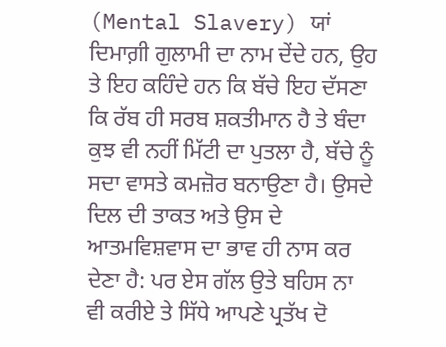(Mental Slavery) ਯਾਂ ਦਿਮਾਗ਼ੀ ਗੁਲਾਮੀ ਦਾ ਨਾਮ ਦੇਂਦੇ ਹਨ, ਉਹ ਤੇ ਇਹ ਕਹਿੰਦੇ ਹਨ ਕਿ ਬੱਚੇ ਇਹ ਦੱਸਣਾ ਕਿ ਰੱਬ ਹੀ ਸਰਬ ਸ਼ਕਤੀਮਾਨ ਹੈ ਤੇ ਬੰਦਾ ਕੁਝ ਵੀ ਨਹੀਂ ਮਿੱਟੀ ਦਾ ਪੁਤਲਾ ਹੈ, ਬੱਚੇ ਨੂੰ ਸਦਾ ਵਾਸਤੇ ਕਮਜ਼ੋਰ ਬਨਾਉਣਾ ਹੈ। ਉਸਦੇ ਦਿਲ ਦੀ ਤਾਕਤ ਅਤੇ ਉਸ ਦੇ ਆਤਮਵਿਸ਼ਵਾਸ ਦਾ ਭਾਵ ਹੀ ਨਾਸ ਕਰ ਦੇਣਾ ਹੈ: ਪਰ ਏਸ ਗੱਲ ਉਤੇ ਬਹਿਸ ਨਾ ਵੀ ਕਰੀਏ ਤੇ ਸਿੱਧੇ ਆਪਣੇ ਪ੍ਰਤੱਖ ਦੋ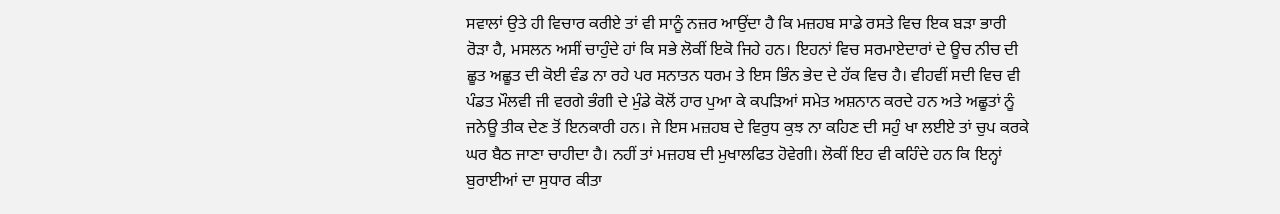ਸਵਾਲਾਂ ਉਤੇ ਹੀ ਵਿਚਾਰ ਕਰੀਏ ਤਾਂ ਵੀ ਸਾਨੂੰ ਨਜ਼ਰ ਆਉਂਦਾ ਹੈ ਕਿ ਮਜ਼ਹਬ ਸਾਡੇ ਰਸਤੇ ਵਿਚ ਇਕ ਬੜਾ ਭਾਰੀ ਰੋੜਾ ਹੈ, ਮਸਲਨ ਅਸੀਂ ਚਾਹੁੰਦੇ ਹਾਂ ਕਿ ਸਭੇ ਲੋਕੀਂ ਇਕੋ ਜਿਹੇ ਹਨ। ਇਹਨਾਂ ਵਿਚ ਸਰਮਾਏਦਾਰਾਂ ਦੇ ਊਚ ਨੀਚ ਦੀ ਛੂਤ ਅਛੂਤ ਦੀ ਕੋਈ ਵੰਡ ਨਾ ਰਹੇ ਪਰ ਸਨਾਤਨ ਧਰਮ ਤੇ ਇਸ ਭਿੰਨ ਭੇਦ ਦੇ ਹੱਕ ਵਿਚ ਹੈ। ਵੀਹਵੀਂ ਸਦੀ ਵਿਚ ਵੀ ਪੰਡਤ ਮੌਲਵੀ ਜੀ ਵਰਗੇ ਭੰਗੀ ਦੇ ਮੁੰਡੇ ਕੋਲੋਂ ਹਾਰ ਪੁਆ ਕੇ ਕਪੜਿਆਂ ਸਮੇਤ ਅਸ਼ਨਾਨ ਕਰਦੇ ਹਨ ਅਤੇ ਅਛੂਤਾਂ ਨੂੰ ਜਨੇਊ ਤੀਕ ਦੇਣ ਤੋਂ ਇਨਕਾਰੀ ਹਨ। ਜੇ ਇਸ ਮਜ਼ਹਬ ਦੇ ਵਿਰੁਧ ਕੁਝ ਨਾ ਕਹਿਣ ਦੀ ਸਹੁੰ ਖਾ ਲਈਏ ਤਾਂ ਚੁਪ ਕਰਕੇ ਘਰ ਬੈਠ ਜਾਣਾ ਚਾਹੀਦਾ ਹੈ। ਨਹੀਂ ਤਾਂ ਮਜ਼ਹਬ ਦੀ ਮੁਖਾਲਫਿਤ ਹੋਵੇਗੀ। ਲੋਕੀਂ ਇਹ ਵੀ ਕਹਿੰਦੇ ਹਨ ਕਿ ਇਨ੍ਹਾਂ ਬੁਰਾਈਆਂ ਦਾ ਸੁਧਾਰ ਕੀਤਾ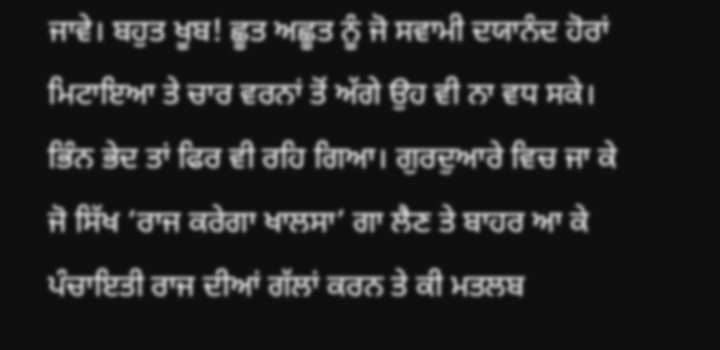ਜਾਵੇ। ਬਹੁਤ ਖੂਬ! ਛੂਤ ਅਛੂਤ ਨੂੰ ਜੋ ਸਵਾਮੀ ਦਯਾਨੰਦ ਹੋਰਾਂ ਮਿਟਾਇਆ ਤੇ ਚਾਰ ਵਰਨਾਂ ਤੋਂ ਅੱਗੇ ਉਹ ਵੀ ਨਾ ਵਧ ਸਕੇ। ਭਿੰਨ ਭੇਦ ਤਾਂ ਫਿਰ ਵੀ ਰਹਿ ਗਿਆ। ਗੁਰਦੁਆਰੇ ਵਿਚ ਜਾ ਕੇ ਜੋ ਸਿੱਖ ‘ਰਾਜ ਕਰੇਗਾ ਖਾਲਸਾ’ ਗਾ ਲੈਣ ਤੇ ਬਾਹਰ ਆ ਕੇ ਪੰਚਾਇਤੀ ਰਾਜ ਦੀਆਂ ਗੱਲਾਂ ਕਰਨ ਤੇ ਕੀ ਮਤਲਬ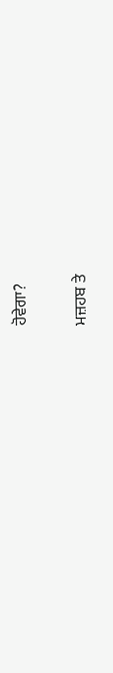ਹੋਵੇਗਾ?

ਮਜ਼ਹਬ ਤੇ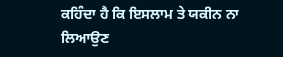ਕਹਿੰਦਾ ਹੈ ਕਿ ਇਸਲਾਮ ਤੇ ਯਕੀਨ ਨਾ ਲਿਆਉਣ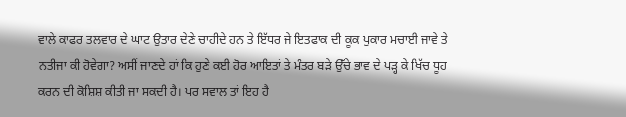ਵਾਲੇ ਕਾਫਰ ਤਲਵਾਰ ਦੇ ਘਾਟ ਉਤਾਰ ਦੇਣੇ ਚਾਹੀਦੇ ਹਨ ਤੇ ਇੱਧਰ ਜੇ ਇਤਫਾਕ ਦੀ ਕੂਕ ਪੁਕਾਰ ਮਚਾਈ ਜਾਵੇ ਤੇ ਨਤੀਜਾ ਕੀ ਹੋਵੇਗਾ? ਅਸੀਂ ਜਾਣਦੇ ਹਾਂ ਕਿ ਹੁਣੇ ਕਈ ਹੋਰ ਆਇਤਾਂ ਤੇ ਮੰਤਰ ਬੜੇ ਉੱਚੇ ਭਾਵ ਦੇ ਪੜ੍ਹ ਕੇ ਖਿੱਚ ਧੂਹ ਕਰਨ ਦੀ ਕੋਸ਼ਿਸ਼ ਕੀਤੀ ਜਾ ਸਕਦੀ ਹੈ। ਪਰ ਸਵਾਲ ਤਾਂ ਇਹ ਹੈ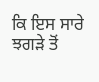ਕਿ ਇਸ ਸਾਰੇ ਝਗੜੇ ਤੋਂ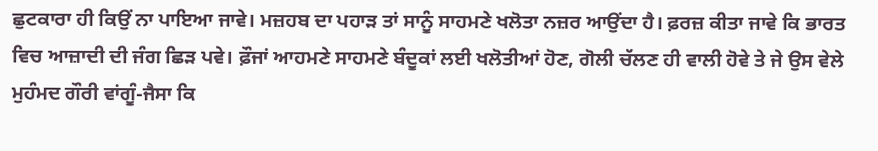ਛੁਟਕਾਰਾ ਹੀ ਕਿਉਂ ਨਾ ਪਾਇਆ ਜਾਵੇ। ਮਜ਼ਹਬ ਦਾ ਪਹਾੜ ਤਾਂ ਸਾਨੂੰ ਸਾਹਮਣੇ ਖਲੋਤਾ ਨਜ਼ਰ ਆਉਂਦਾ ਹੈ। ਫ਼ਰਜ਼ ਕੀਤਾ ਜਾਵੇ ਕਿ ਭਾਰਤ ਵਿਚ ਆਜ਼ਾਦੀ ਦੀ ਜੰਗ ਛਿੜ ਪਵੇ। ਫ਼ੌਜਾਂ ਆਹਮਣੇ ਸਾਹਮਣੇ ਬੰਦੂਕਾਂ ਲਈ ਖਲੋਤੀਆਂ ਹੋਣ, ਗੋਲੀ ਚੱਲਣ ਹੀ ਵਾਲੀ ਹੋਵੇ ਤੇ ਜੇ ਉਸ ਵੇਲੇ ਮੁਹੰਮਦ ਗੌਰੀ ਵਾਂਗੂੰ-ਜੈਸਾ ਕਿ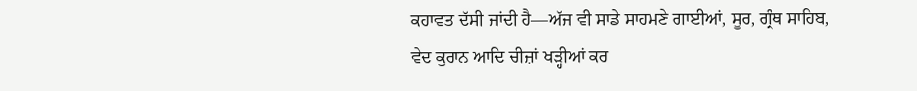ਕਹਾਵਤ ਦੱਸੀ ਜਾਂਦੀ ਹੈ—ਅੱਜ ਵੀ ਸਾਡੇ ਸਾਹਮਣੇ ਗਾਈਆਂ, ਸੂਰ, ਗ੍ਰੰਥ ਸਾਹਿਬ, ਵੇਦ ਕੁਰਾਨ ਆਦਿ ਚੀਜ਼ਾਂ ਖੜ੍ਹੀਆਂ ਕਰ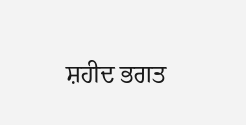ਸ਼ਹੀਦ ਭਗਤ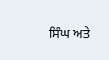ਸਿੰਘ ਅਤੇ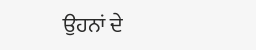ਉਹਨਾਂ ਦੇ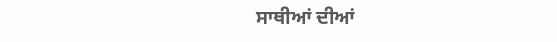ਸਾਥੀਆਂ ਦੀਆਂ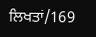ਲਿਖਤਾਂ/169